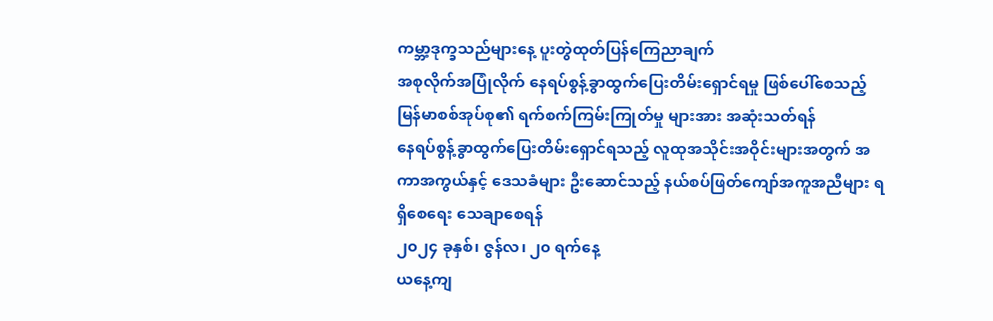ကမ္ဘာ့ဒုက္ခသည်များနေ့ ပူးတွဲထုတ်ပြန်ကြေညာချက်
အစုလိုက်အပြုံလိုက် နေရပ်စွန့်ခွာထွက်ပြေးတိမ်းရှောင်ရမှု ဖြစ်ပေါ်စေသည့် မြန်မာစစ်အုပ်စု၏ ရက်စက်ကြမ်းကြုတ်မှု များအား အဆုံးသတ်ရန်
နေရပ်စွန့်ခွာထွက်ပြေးတိမ်းရှောင်ရသည့် လူထုအသိုင်းအဝိုင်းများအတွက် အကာအကွယ်နှင့် ဒေသခံများ ဦးဆောင်သည့် နယ်စပ်ဖြတ်ကျော်အကူအညီများ ရရှိစေရေး သေချာစေရန်
၂၀၂၄ ခုနှစ်၊ ဇွန်လ၊ ၂၀ ရက်နေ့
ယနေ့ကျ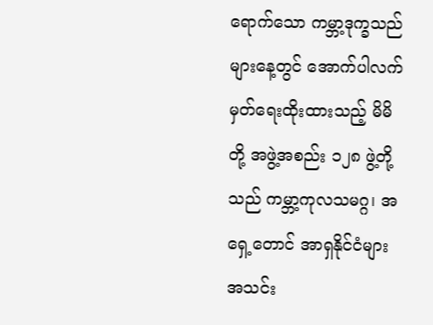ရောက်သော ကမ္ဘာ့ဒုက္ခသည်များနေ့တွင် အောက်ပါလက်မှတ်ရေးထိုးထားသည့် မိမိတို့ အဖွဲ့အစည်း ၁၂၈ ဖွဲ့တို့သည် ကမ္ဘာ့ကုလသမဂ္ဂ၊ အရှေ့တောင် အာရှနိုင်ငံများအသင်း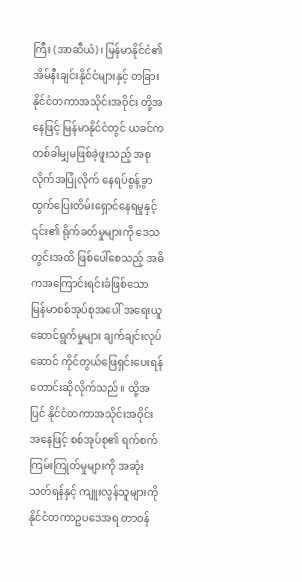ကြီး (အာဆီယံ)၊ မြန်မာနိုင်ငံ၏ အိမ်နီးချင်းနိုင်ငံများနှင့် တခြားနိုင်ငံတကာအသိုင်းအဝိုင်း တို့အနေဖြင့် မြန်မာနိုင်ငံတွင် ယခင်က တစ်ခါမျှမဖြစ်ခဲ့ဖူးသည့် အစုလိုက်အပြုံလိုက် နေရပ်စွန့်ခွာ ထွက်ပြေးတိမ်းရှောင်နေရမှုနှင့် ၎င်း၏ ရိုက်ခတ်မှုများကို ဒေသတွင်းအထိ ဖြစ်ပေါ်စေသည့် အဓိကအကြောင်းရင်းခံဖြစ်သော မြန်မာစစ်အုပ်စုအပေါ် အရေးယူဆောင်ရွက်မှုများ ချက်ချင်းလုပ်ဆောင် ကိုင်တွယ်ဖြေရှင်းပေးရန် တောင်းဆိုလိုက်သည်။ ထို့အပြင် နိုင်ငံတကာအသိုင်းအဝိုင်း အနေဖြင့် စစ်အုပ်စု၏ ရက်စက်ကြမ်းကြုတ်မှုများကို အဆုံးသတ်ရန်နှင့် ကျူးလွန်သူများကို နိုင်ငံတကာဥပဒေအရ တာဝန်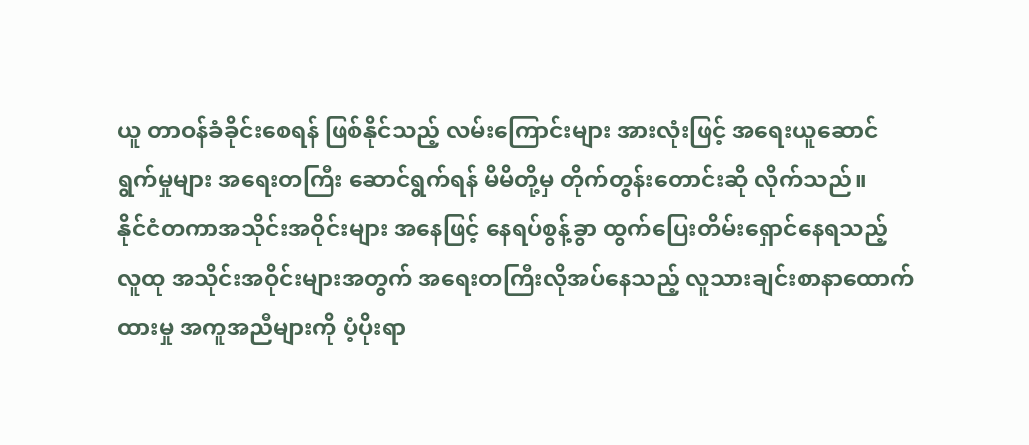ယူ တာဝန်ခံခိုင်းစေရန် ဖြစ်နိုင်သည့် လမ်းကြောင်းများ အားလုံးဖြင့် အရေးယူဆောင်ရွက်မှုများ အရေးတကြီး ဆောင်ရွက်ရန် မိမိတို့မှ တိုက်တွန်းတောင်းဆို လိုက်သည်။
နိုင်ငံတကာအသိုင်းအဝိုင်းများ အနေဖြင့် နေရပ်စွန့်ခွာ ထွက်ပြေးတိမ်းရှောင်နေရသည့် လူထု အသိုင်းအဝိုင်းများအတွက် အရေးတကြီးလိုအပ်နေသည့် လူသားချင်းစာနာထောက်ထားမှု အကူအညီများကို ပံ့ပိုးရာ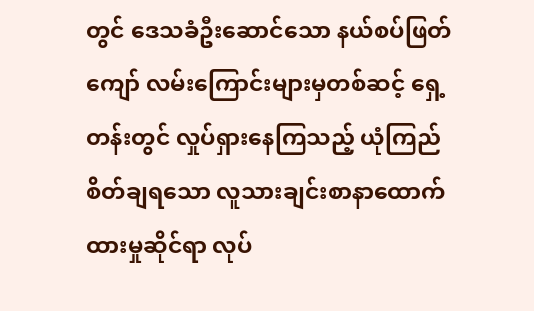တွင် ဒေသခံဦးဆောင်သော နယ်စပ်ဖြတ်ကျော် လမ်းကြောင်းများမှတစ်ဆင့် ရှေ့တန်းတွင် လှုပ်ရှားနေကြသည့် ယုံကြည်စိတ်ချရသော လူသားချင်းစာနာထောက်ထားမှုဆိုင်ရာ လုပ်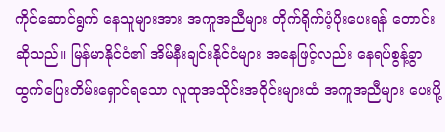ကိုင်ဆောင်ရွက် နေသူများအား အကူအညီများ တိုက်ရိုက်ပံ့ပိုးပေးရန် တောင်းဆိုသည်။ မြန်မာနိုင်ငံ၏ အိမ်နီးချင်းနိုင်ငံများ အနေဖြင့်လည်း နေရပ်စွန့်ခွာထွက်ပြေးတိမ်းရှောင်ရသော လူထုအသိုင်းအဝိုင်းများထံ အကူအညီများ ပေးပို့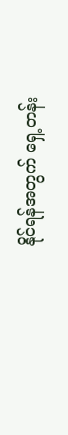နိုင်ရန်အတွက် ရှေ့တန်း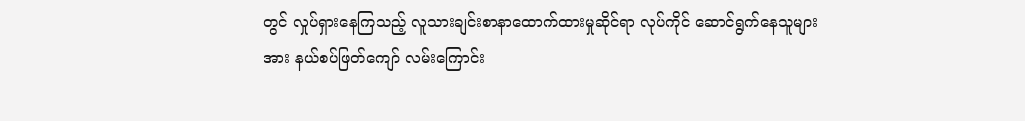တွင် လှုပ်ရှားနေကြသည့် လူသားချင်းစာနာထောက်ထားမှုဆိုင်ရာ လုပ်ကိုင် ဆောင်ရွက်နေသူများအား နယ်စပ်ဖြတ်ကျော် လမ်းကြောင်း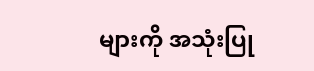များကို အသုံးပြု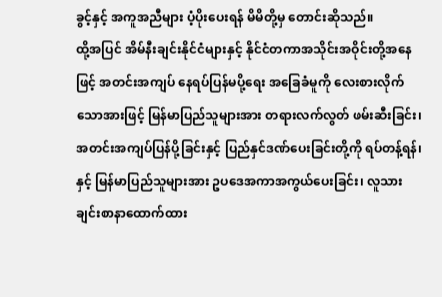ခွင့်နှင့် အကူအညီများ ပံ့ပိုးပေးရန် မိမိတို့မှ တောင်းဆိုသည်။
ထို့အပြင် အိမ်နီးချင်းနိုင်ငံများနှင့် နိုင်ငံတကာအသိုင်းအဝိုင်းတို့အနေဖြင့် အတင်းအကျပ် နေရပ်ပြန်မပို့ရေး အခြေခံမူကို လေးစားလိုက်သောအားဖြင့် မြန်မာပြည်သူများအား တရားလက်လွတ် ဖမ်းဆီးခြင်း၊ အတင်းအကျပ်ပြန်ပို့ခြင်းနှင့် ပြည်နှင်ဒဏ်ပေးခြင်းတို့ကို ရပ်တန့်ရန်၊ နှင့် မြန်မာပြည်သူများအား ဥပဒေအကာအကွယ်ပေးခြင်း၊ လူသားချင်းစာနာထောက်ထား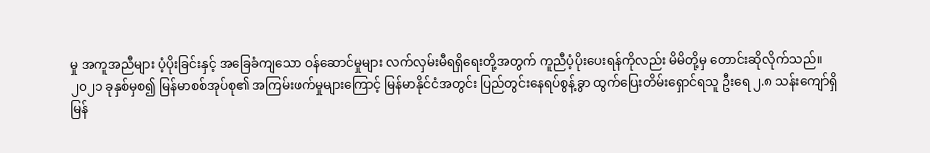မှု အကူအညီများ ပံ့ပိုးခြင်းနှင့် အခြေခံကျသော ဝန်ဆောင်မှုများ လက်လှမ်းမီရရှိရေးတို့အတွက် ကူညီပံ့ပိုးပေးရန်ကိုလည်း မိမိတို့မှ တောင်းဆိုလိုက်သည်။
၂၀၂၁ ခုနှစ်မှစ၍ မြန်မာစစ်အုပ်စု၏ အကြမ်းဖက်မှုများကြောင့် မြန်မာနိုင်ငံအတွင်း ပြည်တွင်းနေရပ်စွန့်ခွာ ထွက်ပြေးတိမ်းရှောင်ရသူ ဦးရေ ၂.၈ သန်းကျော်ရှိ
မြန်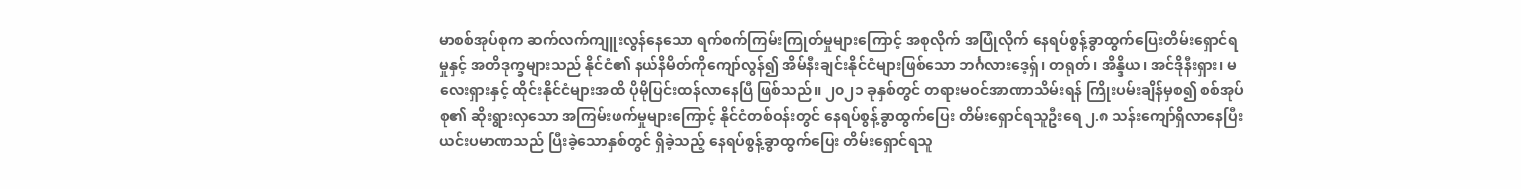မာစစ်အုပ်စုက ဆက်လက်ကျူးလွန်နေသော ရက်စက်ကြမ်းကြုတ်မှုများကြောင့် အစုလိုက် အပြုံလိုက် နေရပ်စွန့်ခွာထွက်ပြေးတိမ်းရှောင်ရမှုနှင့် အတိဒုက္ခများသည် နိုင်ငံ၏ နယ်နိမိတ်ကိုကျော်လွန်၍ အိမ်နီးချင်းနိုင်ငံများဖြစ်သော ဘင်္ဂလားဒေ့ရှ်၊ တရုတ်၊ အိန္ဒိယ၊ အင်ဒိုနီးရှား၊ မလေးရှားနှင့် ထိုင်းနိုင်ငံများအထိ ပိုမိုပြင်းထန်လာနေပြီ ဖြစ်သည်။ ၂၀၂၁ ခုနှစ်တွင် တရားမဝင်အာဏာသိမ်းရန် ကြိုးပမ်းချိန်မှစ၍ စစ်အုပ်စု၏ ဆိုးရွားလှသော အကြမ်းဖက်မှုများကြောင့် နိုင်ငံတစ်ဝန်းတွင် နေရပ်စွန့်ခွာထွက်ပြေး တိမ်းရှောင်ရသူဦးရေ ၂.၈ သန်းကျော်ရှိလာနေပြီး ယင်းပမာဏသည် ပြီးခဲ့သောနှစ်တွင် ရှိခဲ့သည့် နေရပ်စွန့်ခွာထွက်ပြေး တိမ်းရှောင်ရသူ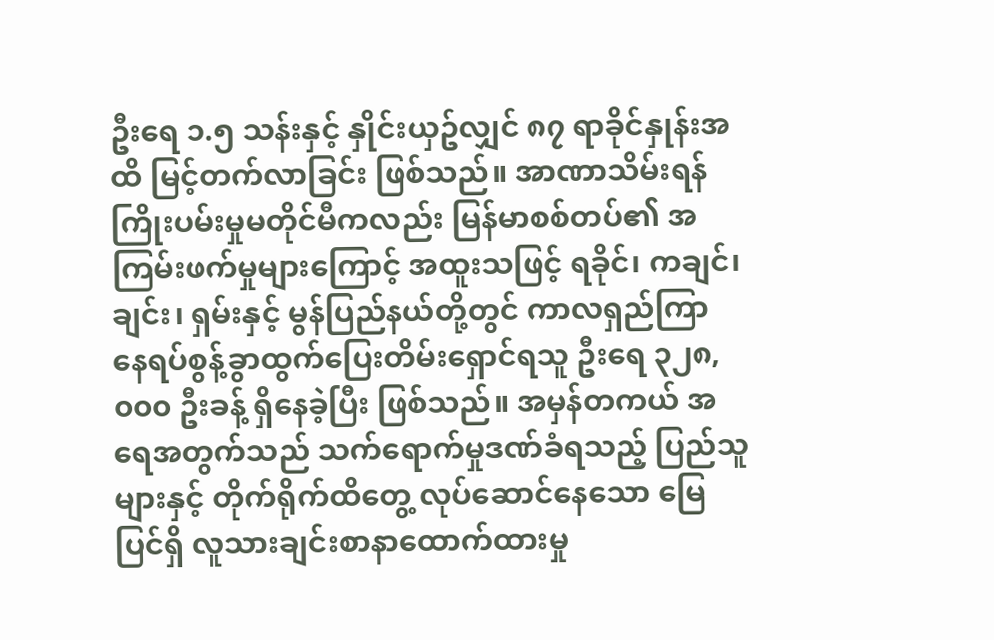ဦးရေ ၁.၅ သန်းနှင့် နှိုင်းယှဥ်လျှင် ၈၇ ရာခိုင်နှုန်းအထိ မြင့်တက်လာခြင်း ဖြစ်သည်။ အာဏာသိမ်းရန် ကြိုးပမ်းမှုမတိုင်မီကလည်း မြန်မာစစ်တပ်၏ အကြမ်းဖက်မှုများကြောင့် အထူးသဖြင့် ရခိုင်၊ ကချင်၊ ချင်း၊ ရှမ်းနှင့် မွန်ပြည်နယ်တို့တွင် ကာလရှည်ကြာ နေရပ်စွန့်ခွာထွက်ပြေးတိမ်းရှောင်ရသူ ဦးရေ ၃၂၈,၀၀၀ ဦးခန့် ရှိနေခဲ့ပြီး ဖြစ်သည်။ အမှန်တကယ် အရေအတွက်သည် သက်ရောက်မှုဒဏ်ခံရသည့် ပြည်သူများနှင့် တိုက်ရိုက်ထိတွေ့ လုပ်ဆောင်နေသော မြေပြင်ရှိ လူသားချင်းစာနာထောက်ထားမှု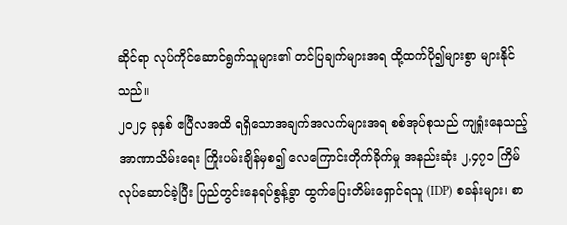ဆိုင်ရာ လုပ်ကိုင်ဆောင်ရွက်သူများ၏ တင်ပြချက်များအရ ထို့ထက်ပို၍များစွာ များနိုင်သည်။
၂၀၂၄ ခုနှစ် ဧပြီလအထိ ရရှိသောအချက်အလက်များအရ စစ်အုပ်စုသည် ကျရှုံးနေသည့် အာဏာသိမ်းရေး ကြိုးပမ်းချိန်မှစ၍ လေကြောင်းတိုက်ခိုက်မှု အနည်းဆုံး ၂,၄၇၁ ကြိမ် လုပ်ဆောင်ခဲ့ပြီး ပြည်တွင်းနေရပ်စွန့်ခွာ ထွက်ပြေးတိမ်းရှောင်ရသူ (IDP) စခန်းများ၊ စာ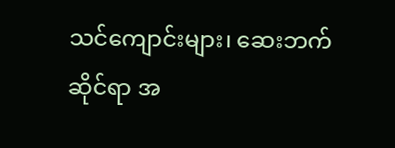သင်ကျောင်းများ၊ ဆေးဘက်ဆိုင်ရာ အ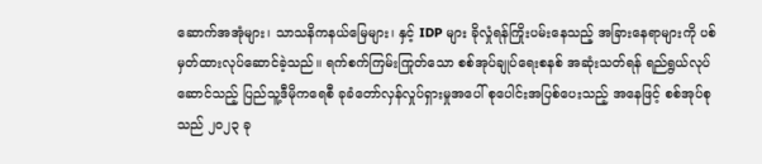ဆောက်အအုံများ၊ သာသနိကနယ်မြေများ၊ နှင့် IDP များ ခိုလှုံရန်ကြိုးပမ်းနေသည့် အခြားနေရာများကို ပစ်မှတ်ထားလုပ်ဆောင်ခဲ့သည်။ ရက်စက်ကြမ်းကြုတ်သော စစ်အုပ်ချုပ်ရေးစနစ် အဆုံးသတ်ရန် ရည်ရွယ်လုပ်ဆောင်သည့် ပြည်သူ့ဒီမိုကရေစီ ခုခံတော်လှန်လှုပ်ရှားမှုအပေါ် စုပေါင်းအပြစ်ပေးသည့် အနေဖြင့် စစ်အုပ်စုသည် ၂၀၂၃ ခု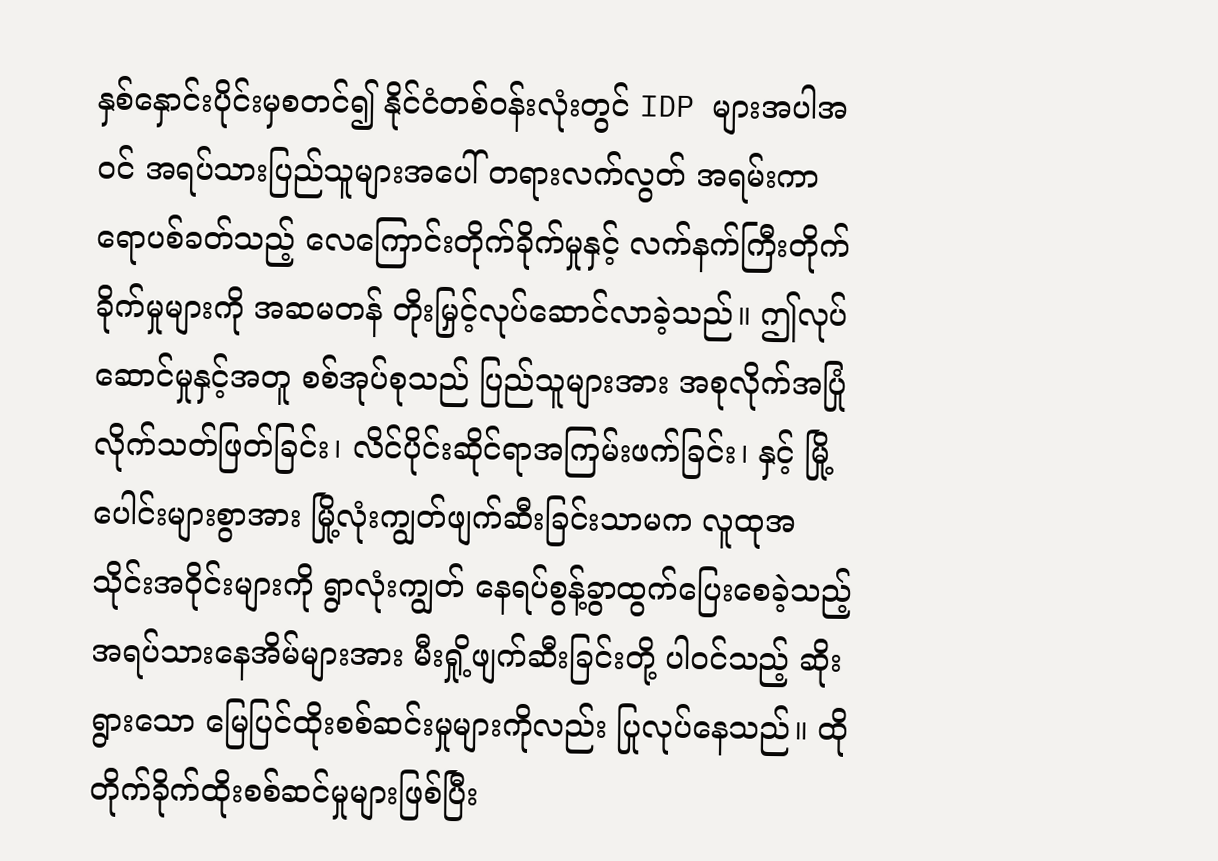နှစ်နှောင်းပိုင်းမှစတင်၍ နိုင်ငံတစ်ဝန်းလုံးတွင် IDP များအပါအဝင် အရပ်သားပြည်သူများအပေါ် တရားလက်လွတ် အရမ်းကာရောပစ်ခတ်သည့် လေကြောင်းတိုက်ခိုက်မှုနှင့် လက်နက်ကြီးတိုက်ခိုက်မှုများကို အဆမတန် တိုးမြှင့်လုပ်ဆောင်လာခဲ့သည်။ ဤလုပ်ဆောင်မှုနှင့်အတူ စစ်အုပ်စုသည် ပြည်သူများအား အစုလိုက်အပြုံလိုက်သတ်ဖြတ်ခြင်း၊ လိင်ပိုင်းဆိုင်ရာအကြမ်းဖက်ခြင်း၊ နှင့် မြို့ပေါင်းများစွာအား မြို့လုံးကျွတ်ဖျက်ဆီးခြင်းသာမက လူထုအသိုင်းအဝိုင်းများကို ရွာလုံးကျွတ် နေရပ်စွန့်ခွာထွက်ပြေးစေခဲ့သည့် အရပ်သားနေအိမ်များအား မီးရှို့ဖျက်ဆီးခြင်းတို့ ပါဝင်သည့် ဆိုးရွားသော မြေပြင်ထိုးစစ်ဆင်းမှုများကိုလည်း ပြုလုပ်နေသည်။ ထိုတိုက်ခိုက်ထိုးစစ်ဆင်မှုများဖြစ်ပြီး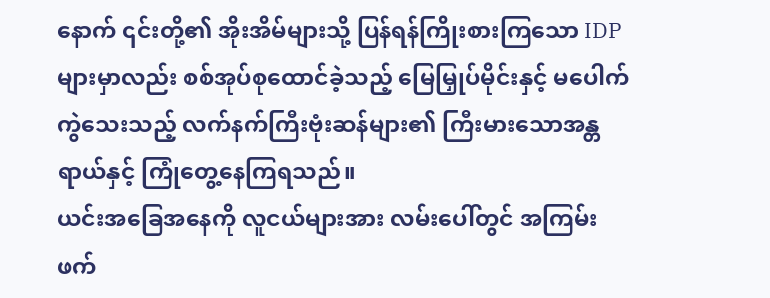နောက် ၎င်းတို့၏ အိုးအိမ်များသို့ ပြန်ရန်ကြိုးစားကြသော IDP များမှာလည်း စစ်အုပ်စုထောင်ခဲ့သည့် မြေမြှုပ်မိုင်းနှင့် မပေါက်ကွဲသေးသည့် လက်နက်ကြီးဗုံးဆန်များ၏ ကြီးမားသောအန္တရာယ်နှင့် ကြုံတွေ့နေကြရသည်။
ယင်းအခြေအနေကို လူငယ်များအား လမ်းပေါ်တွင် အကြမ်းဖက်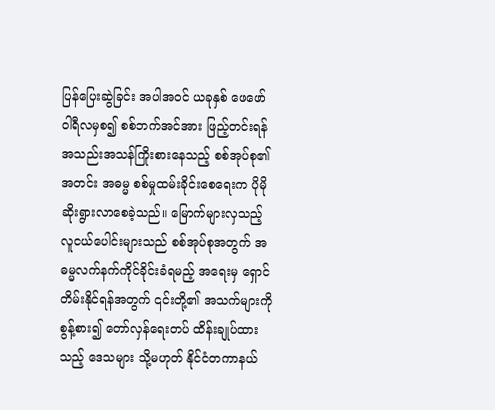ပြန်ပြေးဆွဲခြင်း အပါအဝင် ယခုနှစ် ဖေဖော်ဝါရီလမှစ၍ စစ်ဘက်အင်အား ဖြည့်တင်းရန် အသည်းအသန်ကြိုးစားနေသည့် စစ်အုပ်စု၏ အတင်း အဓမ္မ စစ်မှုထမ်းခိုင်းစေရေးက ပိုမိုဆိုးရွားလာစေခဲ့သည်။ မြောက်များလှသည့် လူငယ်ပေါင်းများသည် စစ်အုပ်စုအတွက် အဓမ္မလက်နက်ကိုင်ခိုင်းခံရမည့် အရေးမှ ရှောင်တိမ်းနိုင်ရန်အတွက် ၎င်းတို့၏ အသက်များကို စွန့်စား၍ တော်လှန်ရေးတပ် ထိန်းချုပ်ထားသည့် ဒေသများ သို့မဟုတ် နိုင်ငံတကာနယ်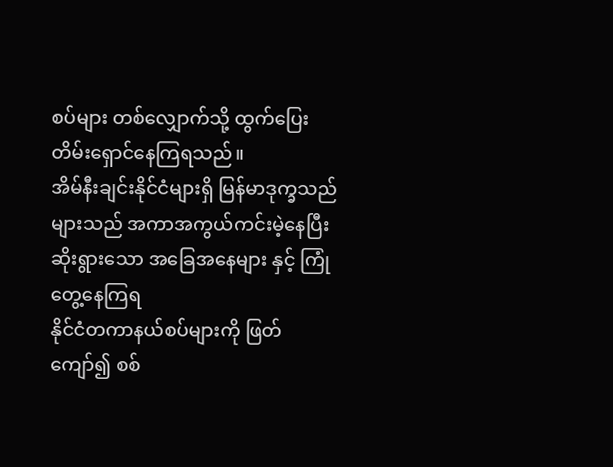စပ်များ တစ်လျှောက်သို့ ထွက်ပြေးတိမ်းရှောင်နေကြရသည်။
အိမ်နီးချင်းနိုင်ငံများရှိ မြန်မာဒုက္ခသည်များသည် အကာအကွယ်ကင်းမဲ့နေပြီး ဆိုးရွားသော အခြေအနေများ နှင့် ကြုံတွေ့နေကြရ
နိုင်ငံတကာနယ်စပ်များကို ဖြတ်ကျော်၍ စစ်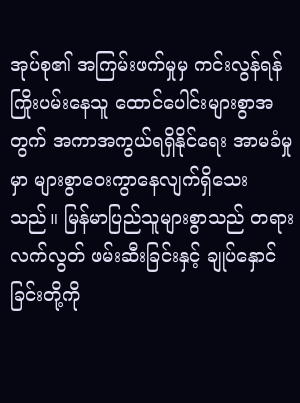အုပ်စု၏ အကြမ်းဖက်မှုမှ ကင်းလွန်ရန် ကြိုးပမ်းနေသူ ထောင်ပေါင်းများစွာအတွက် အကာအကွယ်ရရှိနိုင်ရေး အာမခံမှုမှာ များစွာဝေးကွာနေလျက်ရှိသေးသည်။ မြန်မာပြည်သူများစွာသည် တရားလက်လွတ် ဖမ်းဆီးခြင်းနှင့် ချုပ်နှောင်ခြင်းတို့ကို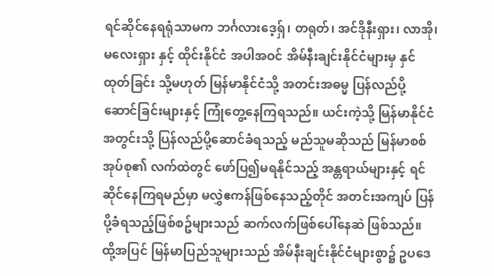ရင်ဆိုင်နေရရုံသာမက ဘင်္ဂလားဒေ့ရှ်၊ တရုတ်၊ အင်ဒိုနီးရှား၊ လာအို၊ မလေးရှား နှင့် ထိုင်းနိုင်ငံ အပါအဝင် အိမ်နီးချင်းနိုင်ငံများမှ နှင်ထုတ်ခြင်း သို့မဟုတ် မြန်မာနိုင်ငံသို့ အတင်းအဓမ္မ ပြန်လည်ပို့ဆောင်ခြင်းများနှင့် ကြုံတွေ့နေကြရသည်။ ယင်းကဲ့သို့ မြန်မာနိုင်ငံအတွင်းသို့ ပြန်လည်ပို့ဆောင်ခံရသည့် မည်သူမဆိုသည် မြန်မာစစ်အုပ်စု၏ လက်ထဲတွင် ဖော်ပြ၍မရနိုင်သည့် အန္တရာယ်များနှင့် ရင်ဆိုင်နေကြရမည်မှာ မလွှဲဧကန်ဖြစ်နေသည့်တိုင် အတင်းအကျပ် ပြန်ပို့ခံရသည့်ဖြစ်စဥ်များသည် ဆက်လက်ဖြစ်ပေါ်နေဆဲ ဖြစ်သည်။
ထို့အပြင် မြန်မာပြည်သူများသည် အိမ်နီးချင်းနိုင်ငံများစွာ၌ ဥပဒေ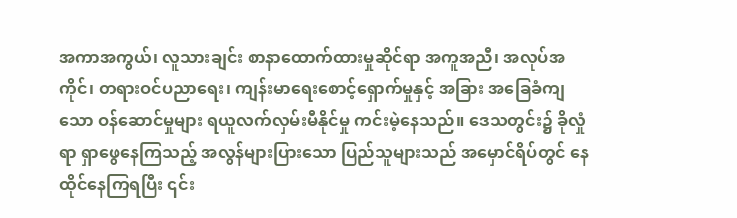အကာအကွယ်၊ လူသားချင်း စာနာထောက်ထားမှုဆိုင်ရာ အကူအညီ၊ အလုပ်အကိုင်၊ တရားဝင်ပညာရေး၊ ကျန်းမာရေးစောင့်ရှောက်မှုနှင့် အခြား အခြေခံကျသော ဝန်ဆောင်မှုများ ရယူလက်လှမ်းမီနိုင်မှု ကင်းမဲ့နေသည်။ ဒေသတွင်း၌ ခိုလှုံရာ ရှာဖွေနေကြသည့် အလွန်များပြားသော ပြည်သူများသည် အမှောင်ရိပ်တွင် နေထိုင်နေကြရပြီး ၎င်း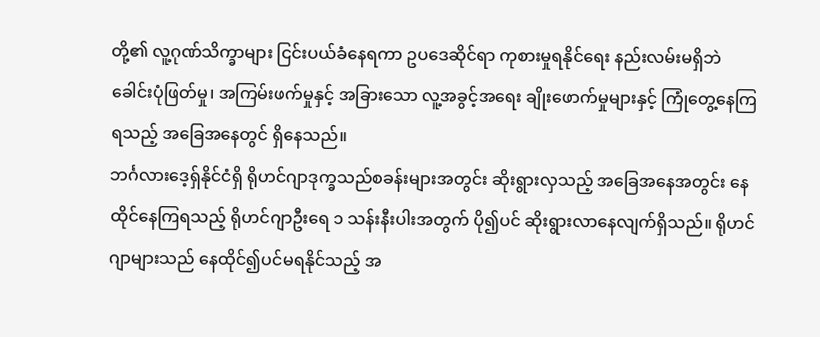တို့၏ လူ့ဂုဏ်သိက္ခာများ ငြင်းပယ်ခံနေရကာ ဥပဒေဆိုင်ရာ ကုစားမှုရနိုင်ရေး နည်းလမ်းမရှိဘဲ ခေါင်းပုံဖြတ်မှု၊ အကြမ်းဖက်မှုနှင့် အခြားသော လူ့အခွင့်အရေး ချိုးဖောက်မှုများနှင့် ကြုံတွေ့နေကြရသည့် အခြေအနေတွင် ရှိနေသည်။
ဘင်္ဂလားဒေ့ရှ်နိုင်ငံရှိ ရိုဟင်ဂျာဒုက္ခသည်စခန်းများအတွင်း ဆိုးရွားလှသည့် အခြေအနေအတွင်း နေထိုင်နေကြရသည့် ရိုဟင်ဂျာဦးရေ ၁ သန်းနီးပါးအတွက် ပို၍ပင် ဆိုးရွားလာနေလျက်ရှိသည်။ ရိုဟင်ဂျာများသည် နေထိုင်၍ပင်မရနိုင်သည့် အ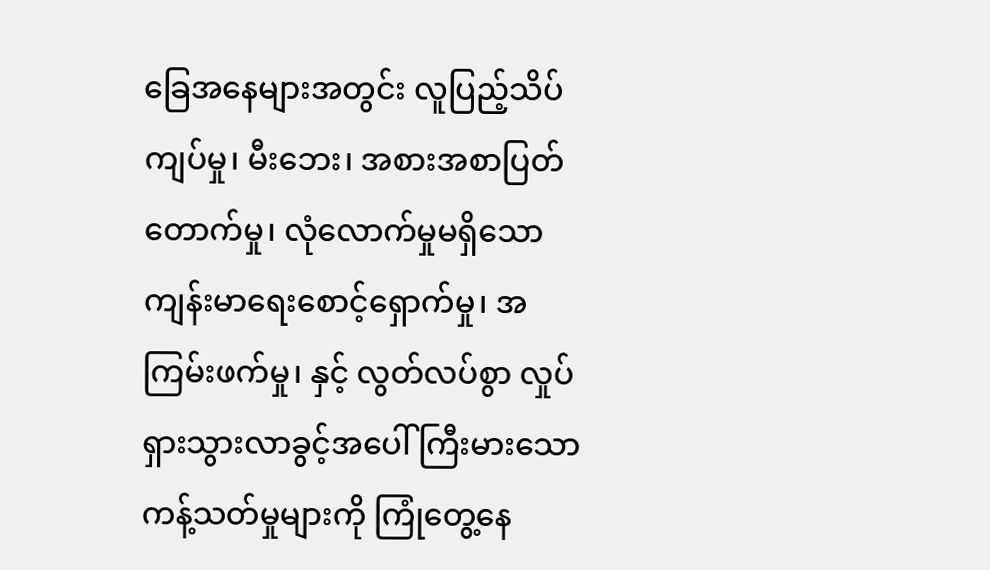ခြေအနေများအတွင်း လူပြည့်သိပ်ကျပ်မှု၊ မီးဘေး၊ အစားအစာပြတ်တောက်မှု၊ လုံလောက်မှုမရှိသော ကျန်းမာရေးစောင့်ရှောက်မှု၊ အကြမ်းဖက်မှု၊ နှင့် လွတ်လပ်စွာ လှုပ်ရှားသွားလာခွင့်အပေါ် ကြီးမားသောကန့်သတ်မှုများကို ကြုံတွေ့နေ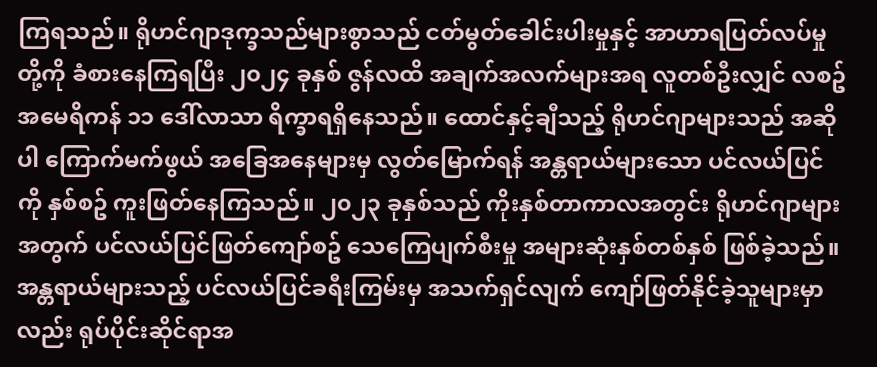ကြရသည်။ ရိုဟင်ဂျာဒုက္ခသည်များစွာသည် ငတ်မွတ်ခေါင်းပါးမှုနှင့် အာဟာရပြတ်လပ်မှုတို့ကို ခံစားနေကြရပြီး ၂၀၂၄ ခုနှစ် ဇွန်လထိ အချက်အလက်များအရ လူတစ်ဦးလျှင် လစဥ် အမေရိကန် ၁၁ ဒေါ်လာသာ ရိက္ခာရရှိနေသည်။ ထောင်နှင့်ချီသည့် ရိုဟင်ဂျာများသည် အဆိုပါ ကြောက်မက်ဖွယ် အခြေအနေများမှ လွတ်မြောက်ရန် အန္တရာယ်များသော ပင်လယ်ပြင်ကို နှစ်စဥ် ကူးဖြတ်နေကြသည်။ ၂၀၂၃ ခုနှစ်သည် ကိုးနှစ်တာကာလအတွင်း ရိုဟင်ဂျာများအတွက် ပင်လယ်ပြင်ဖြတ်ကျော်စဥ် သေကြေပျက်စီးမှု အများဆုံးနှစ်တစ်နှစ် ဖြစ်ခဲ့သည်။ အန္တရာယ်များသည့် ပင်လယ်ပြင်ခရီးကြမ်းမှ အသက်ရှင်လျက် ကျော်ဖြတ်နိုင်ခဲ့သူများမှာလည်း ရုပ်ပိုင်းဆိုင်ရာအ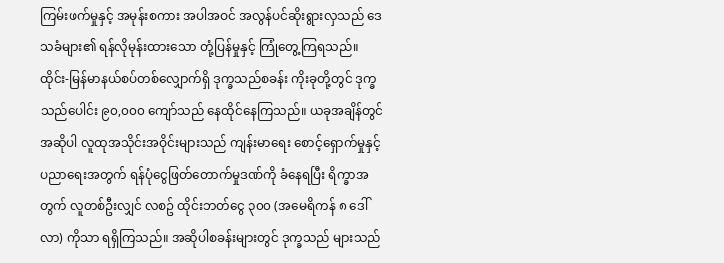ကြမ်းဖက်မှုနှင့် အမုန်းစကား အပါအဝင် အလွန်ပင်ဆိုးရွားလှသည် ဒေသခံများ၏ ရန်လိုမုန်းထားသော တုံ့ပြန်မှုနှင့် ကြုံတွေ့ကြရသည်။
ထိုင်း-မြန်မာနယ်စပ်တစ်လျှောက်ရှိ ဒုက္ခသည်စခန်း ကိုးခုတို့တွင် ဒုက္ခသည်ပေါင်း ၉၀,၀၀၀ ကျော်သည် နေထိုင်နေကြသည်။ ယခုအချိန်တွင် အဆိုပါ လူထုအသိုင်းအဝိုင်းများသည် ကျန်းမာရေး စောင့်ရှောက်မှုနှင့် ပညာရေးအတွက် ရန်ပုံငွေဖြတ်တောက်မှုဒဏ်ကို ခံနေရပြီး ရိက္ခာအတွက် လူတစ်ဦးလျှင် လစဥ် ထိုင်းဘတ်ငွေ ၃၀၀ (အမေရိကန် ၈ ဒေါ်လာ) ကိုသာ ရရှိကြသည်။ အဆိုပါစခန်းများတွင် ဒုက္ခသည် များသည်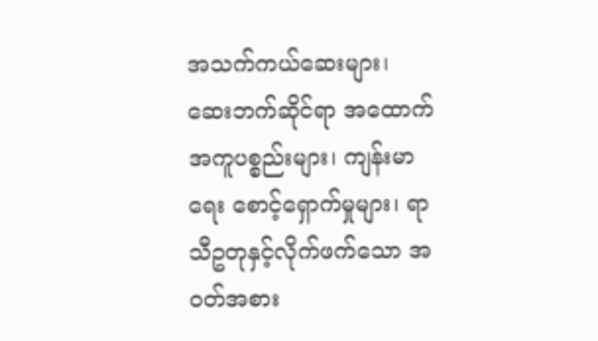အသက်ကယ်ဆေးများ၊ ဆေးဘက်ဆိုင်ရာ အထောက်အကူပစ္စည်းများ၊ ကျန်းမာရေး စောင့်ရှောက်မှုများ၊ ရာသီဥတုနှင့်လိုက်ဖက်သော အဝတ်အစား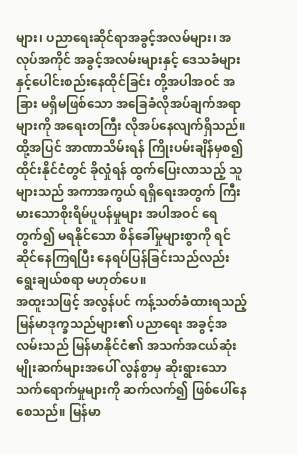များ၊ ပညာရေးဆိုင်ရာအခွင့်အလမ်များ၊ အလုပ်အကိုင် အခွင့်အလမ်းများနှင့် ဒေသခံများနှင့်ပေါင်းစည်းနေထိုင်ခြင်း တို့အပါအဝင် အခြား မရှိမဖြစ်သော အခြေခံလိုအပ်ချက်အရာများကို အရေးတကြီး လိုအပ်နေလျက်ရှိသည်။ ထို့အပြင် အာဏာသိမ်းရန် ကြိုးပမ်းချိန်မှစ၍ ထိုင်းနိုင်ငံတွင် ခိုလှုံရန် ထွက်ပြေးလာသည့် သူများသည် အကာအကွယ် ရရှိရေးအတွက် ကြီးမားသောစိုးရိမ်ပူပန်မှုများ အပါအဝင် ရေတွက်၍ မရနိုင်သော စိန်ခေါ်မှုများစွာကို ရင်ဆိုင်နေကြရပြီး နေရပ်ပြန်ခြင်းသည်လည်း ရွေးချယ်စရာ မဟုတ်ပေ။
အထူးသဖြင့် အလွန်ပင် ကန့်သတ်ခံထားရသည့် မြန်မာဒုက္ခသည်များ၏ ပညာရေး အခွင့်အလမ်းသည် မြန်မာနိုင်ငံ၏ အသက်အငယ်ဆုံး မျိုးဆက်များအပေါ် လွန်စွာမှ ဆိုးရွားသော သက်ရောက်မှုများကို ဆက်လက်၍ ဖြစ်ပေါ်နေစေသည်။ မြန်မာ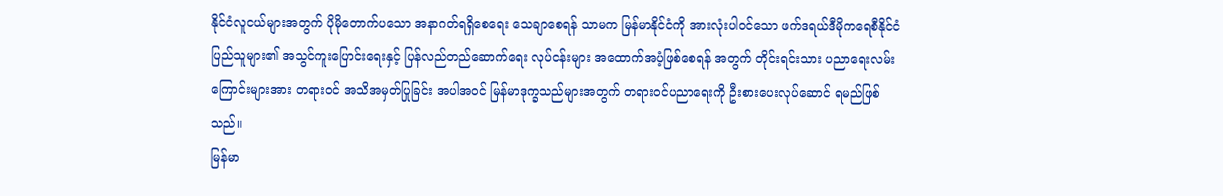နိုင်ငံလူငယ်များအတွက် ပိုမိုတောက်ပသော အနာဂတ်ရရှိစေရေး သေချာစေရန် သာမက မြန်မာနိုင်ငံကို အားလုံးပါဝင်သော ဖက်ဒရယ်ဒီမိုကရေစီနိုင်ငံ ပြည်သူများ၏ အသွင်ကူးပြောင်းရေးနှင့် ပြန်လည်တည်ဆောက်ရေး လုပ်ငန်းများ အထောက်အပံ့ဖြစ်စေရန် အတွက် တိုင်းရင်းသား ပညာရေးလမ်းကြောင်းများအား တရားဝင် အသိအမှတ်ပြုခြင်း အပါအဝင် မြန်မာဒုက္ခသည်များအတွက် တရားဝင်ပညာရေးကို ဦးစားပေးလုပ်ဆောင် ရမည်ဖြစ်သည်။
မြန်မာ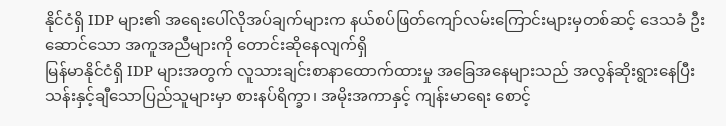နိုင်ငံရှိ IDP များ၏ အရေးပေါ်လိုအပ်ချက်များက နယ်စပ်ဖြတ်ကျော်လမ်းကြောင်းများမှတစ်ဆင့် ဒေသခံ ဦးဆောင်သော အကူအညီများကို တောင်းဆိုနေလျက်ရှိ
မြန်မာနိုင်ငံရှိ IDP များအတွက် လူသားချင်းစာနာထောက်ထားမှု အခြေအနေများသည် အလွန်ဆိုးရွားနေပြီး သန်းနှင့်ချီသောပြည်သူများမှာ စားနပ်ရိက္ခာ၊ အမိုးအကာနှင့် ကျန်းမာရေး စောင့်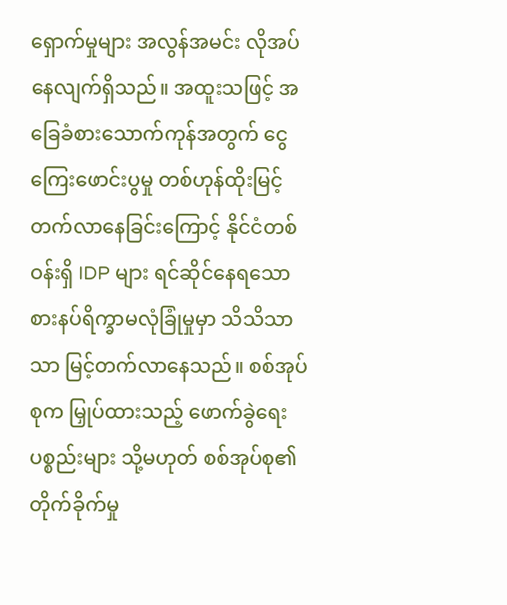ရှောက်မှုများ အလွန်အမင်း လိုအပ်နေလျက်ရှိသည်။ အထူးသဖြင့် အခြေခံစားသောက်ကုန်အတွက် ငွေကြေးဖောင်းပွမှု တစ်ဟုန်ထိုးမြင့်တက်လာနေခြင်းကြောင့် နိုင်ငံတစ်ဝန်းရှိ IDP များ ရင်ဆိုင်နေရသော စားနပ်ရိက္ခာမလုံခြုံမှုမှာ သိသိသာသာ မြင့်တက်လာနေသည်။ စစ်အုပ်စုက မြှုပ်ထားသည့် ဖောက်ခွဲရေး ပစ္စည်းများ သို့မဟုတ် စစ်အုပ်စု၏ တိုက်ခိုက်မှု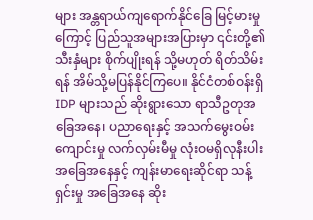များ အန္တရာယ်ကျရောက်နိုင်ခြေ မြင့်မားမှုကြောင့် ပြည်သူအများအပြားမှာ ၎င်းတို့၏သီးနှံများ စိုက်ပျိုးရန် သို့မဟုတ် ရိတ်သိမ်းရန် အိမ်သို့မပြန်နိုင်ကြပေ။ နိုင်ငံတစ်ဝန်းရှိ IDP များသည် ဆိုးရွားသော ရာသီဥတုအခြေအနေ၊ ပညာရေးနှင့် အသက်မွေးဝမ်းကျောင်းမှု လက်လှမ်းမီမှု လုံးဝမရှိလုနီးပါး အခြေအနေနှင့် ကျန်းမာရေးဆိုင်ရာ သန့်ရှင်းမှု အခြေအနေ ဆိုး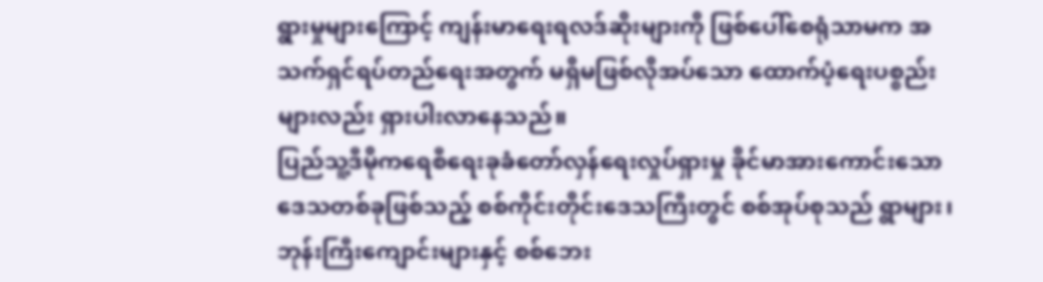ရွားမှုများကြောင့် ကျန်းမာရေးရလဒ်ဆိုးများကို ဖြစ်ပေါ်စေရုံသာမက အသက်ရှင်ရပ်တည်ရေးအတွက် မရှိမဖြစ်လိုအပ်သော ထောက်ပံ့ရေးပစ္စည်းများလည်း ရှားပါးလာနေသည်။
ပြည်သူ့ဒီမိုကရေစီရေးခုခံတော်လှန်ရေးလှုပ်ရှားမှု ခိုင်မာအားကောင်းသော ဒေသတစ်ခုဖြစ်သည့် စစ်ကိုင်းတိုင်းဒေသကြီးတွင် စစ်အုပ်စုသည် ရွာများ၊ ဘုန်းကြီးကျောင်းများနှင့် စစ်ဘေး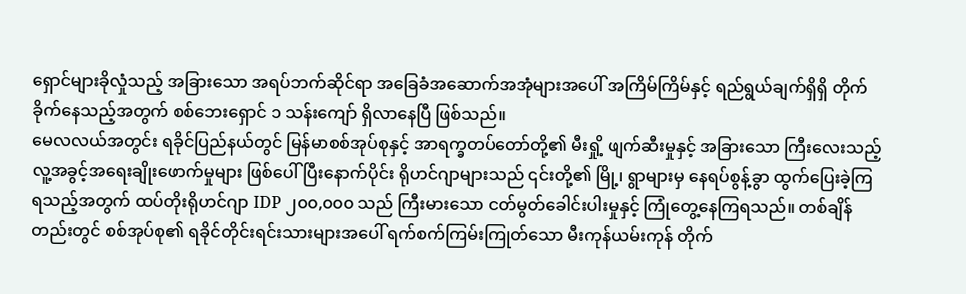ရှောင်များခိုလှုံသည့် အခြားသော အရပ်ဘက်ဆိုင်ရာ အခြေခံအဆောက်အအုံများအပေါ် အကြိမ်ကြိမ်နှင့် ရည်ရွယ်ချက်ရှိရှိ တိုက်ခိုက်နေသည့်အတွက် စစ်ဘေးရှောင် ၁ သန်းကျော် ရှိလာနေပြီ ဖြစ်သည်။
မေလလယ်အတွင်း ရခိုင်ပြည်နယ်တွင် မြန်မာစစ်အုပ်စုနှင့် အာရက္ခတပ်တော်တို့၏ မီးရှို့ ဖျက်ဆီးမှုနှင့် အခြားသော ကြီးလေးသည့် လူ့အခွင့်အရေးချိုးဖောက်မှုများ ဖြစ်ပေါ်ပြီးနောက်ပိုင်း ရိုဟင်ဂျာများသည် ၎င်းတို့၏ မြို့၊ ရွာများမှ နေရပ်စွန့်ခွာ ထွက်ပြေးခဲ့ကြရသည့်အတွက် ထပ်တိုးရိုဟင်ဂျာ IDP ၂၀၀,၀၀၀ သည် ကြီးမားသော ငတ်မွတ်ခေါင်းပါးမှုနှင့် ကြုံတွေ့နေကြရသည်။ တစ်ချိန်တည်းတွင် စစ်အုပ်စု၏ ရခိုင်တိုင်းရင်းသားများအပေါ် ရက်စက်ကြမ်းကြုတ်သော မီးကုန်ယမ်းကုန် တိုက်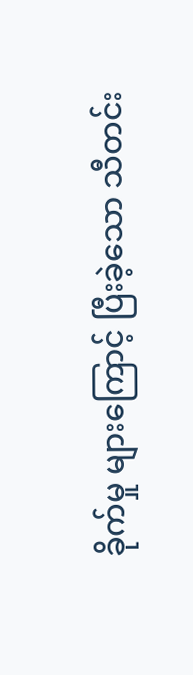ခိုက်မှု များကြောင့် ပြီးခဲ့သော သီတင်း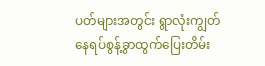ပတ်များအတွင်း ရွာလုံးကျွတ် နေရပ်စွန့်ခွာထွက်ပြေးတိမ်း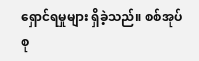ရှောင်ရမှုများ ရှိခဲ့သည်။ စစ်အုပ်စု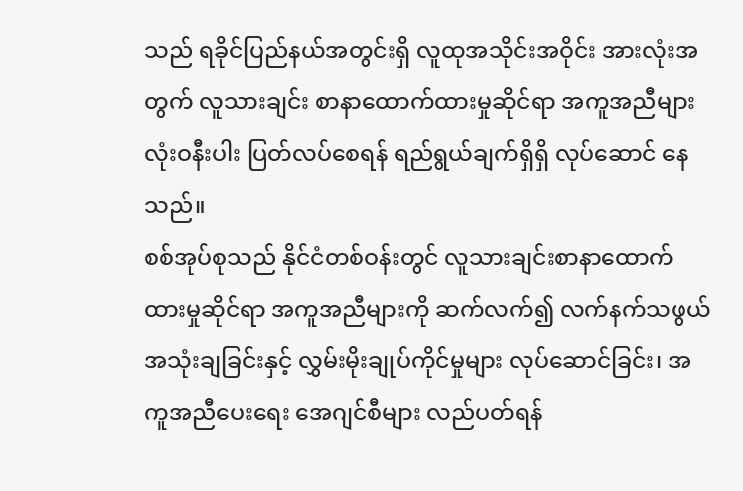သည် ရခိုင်ပြည်နယ်အတွင်းရှိ လူထုအသိုင်းအဝိုင်း အားလုံးအတွက် လူသားချင်း စာနာထောက်ထားမှုဆိုင်ရာ အကူအညီများ လုံးဝနီးပါး ပြတ်လပ်စေရန် ရည်ရွယ်ချက်ရှိရှိ လုပ်ဆောင် နေသည်။
စစ်အုပ်စုသည် နိုင်ငံတစ်ဝန်းတွင် လူသားချင်းစာနာထောက်ထားမှုဆိုင်ရာ အကူအညီများကို ဆက်လက်၍ လက်နက်သဖွယ်အသုံးချခြင်းနှင့် လွှမ်းမိုးချုပ်ကိုင်မှုများ လုပ်ဆောင်ခြင်း၊ အကူအညီပေးရေး အေဂျင်စီများ လည်ပတ်ရန်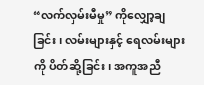“လက်လှမ်းမီမှု” ကိုလျှော့ချခြင်း၊ လမ်းများနှင့် ရေလမ်းများကို ပိတ်ဆို့ခြင်း၊ အကူအညီ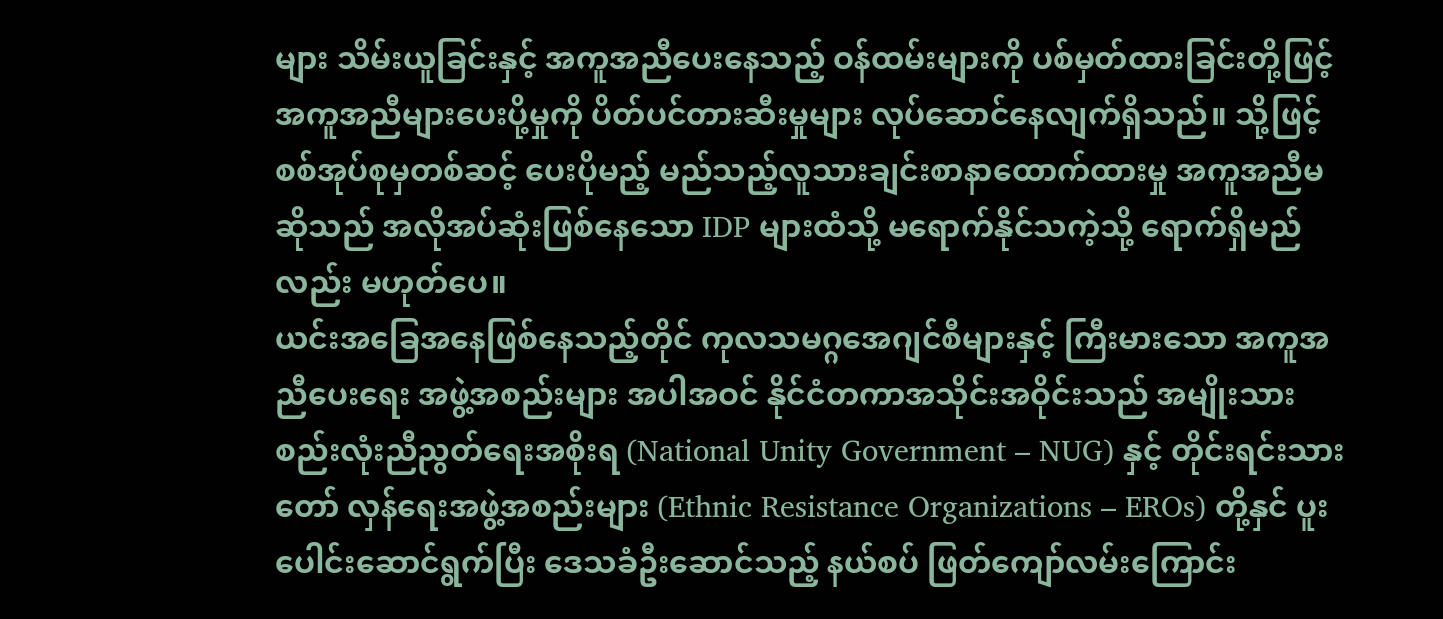များ သိမ်းယူခြင်းနှင့် အကူအညီပေးနေသည့် ဝန်ထမ်းများကို ပစ်မှတ်ထားခြင်းတို့ဖြင့် အကူအညီများပေးပို့မှုကို ပိတ်ပင်တားဆီးမှုများ လုပ်ဆောင်နေလျက်ရှိသည်။ သို့ဖြင့် စစ်အုပ်စုမှတစ်ဆင့် ပေးပိုမည့် မည်သည့်လူသားချင်းစာနာထောက်ထားမှု အကူအညီမဆိုသည် အလိုအပ်ဆုံးဖြစ်နေသော IDP များထံသို့ မရောက်နိုင်သကဲ့သို့ ရောက်ရှိမည်လည်း မဟုတ်ပေ။
ယင်းအခြေအနေဖြစ်နေသည့်တိုင် ကုလသမဂ္ဂအေဂျင်စီများနှင့် ကြီးမားသော အကူအညီပေးရေး အဖွဲ့အစည်းများ အပါအဝင် နိုင်ငံတကာအသိုင်းအဝိုင်းသည် အမျိုးသားစည်းလုံးညီညွတ်ရေးအစိုးရ (National Unity Government – NUG) နှင့် တိုင်းရင်းသားတော် လှန်ရေးအဖွဲ့အစည်းများ (Ethnic Resistance Organizations – EROs) တို့နှင် ပူးပေါင်းဆောင်ရွက်ပြီး ဒေသခံဦးဆောင်သည့် နယ်စပ် ဖြတ်ကျော်လမ်းကြောင်း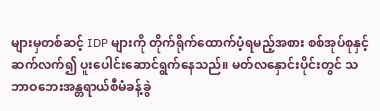များမှတစ်ဆင့် IDP များကို တိုက်ရိုက်ထောက်ပံ့ရမည့်အစား စစ်အုပ်စုနှင့် ဆက်လက်၍ ပူးပေါင်းဆောင်ရွက်နေသည်။ မတ်လနှောင်းပိုင်းတွင် သဘာဝဘေးအန္တရာယ်စီမံခန့်ခွဲ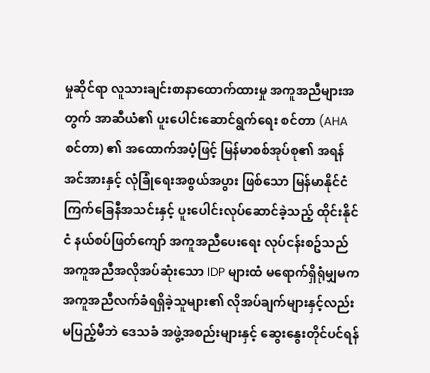မှုဆိုင်ရာ လူသားချင်းစာနာထောက်ထားမှု အကူအညီများအတွက် အာဆီယံ၏ ပူးပေါင်းဆောင်ရွက်ရေး စင်တာ (AHA စင်တာ) ၏ အထောက်အပံ့ဖြင့် မြန်မာစစ်အုပ်စု၏ အရန်အင်အားနှင့် လုံခြုံရေးအစွယ်အပွား ဖြစ်သော မြန်မာနိုင်ငံ ကြက်ခြေနီအသင်းနှင့် ပူးပေါင်းလုပ်ဆောင်ခဲ့သည့် ထိုင်းနိုင်ငံ နယ်စပ်ဖြတ်ကျော် အကူအညီပေးရေး လုပ်ငန်းစဥ်သည် အကူအညီအလိုအပ်ဆုံးသော IDP များထံ မရောက်ရှိရုံမျှမက အကူအညီလက်ခံရရှိခဲ့သူများ၏ လိုအပ်ချက်များနှင့်လည်း မပြည့်မီဘဲ ဒေသခံ အဖွဲ့အစည်းများနှင့် ဆွေးနွေးတိုင်ပင်ရန်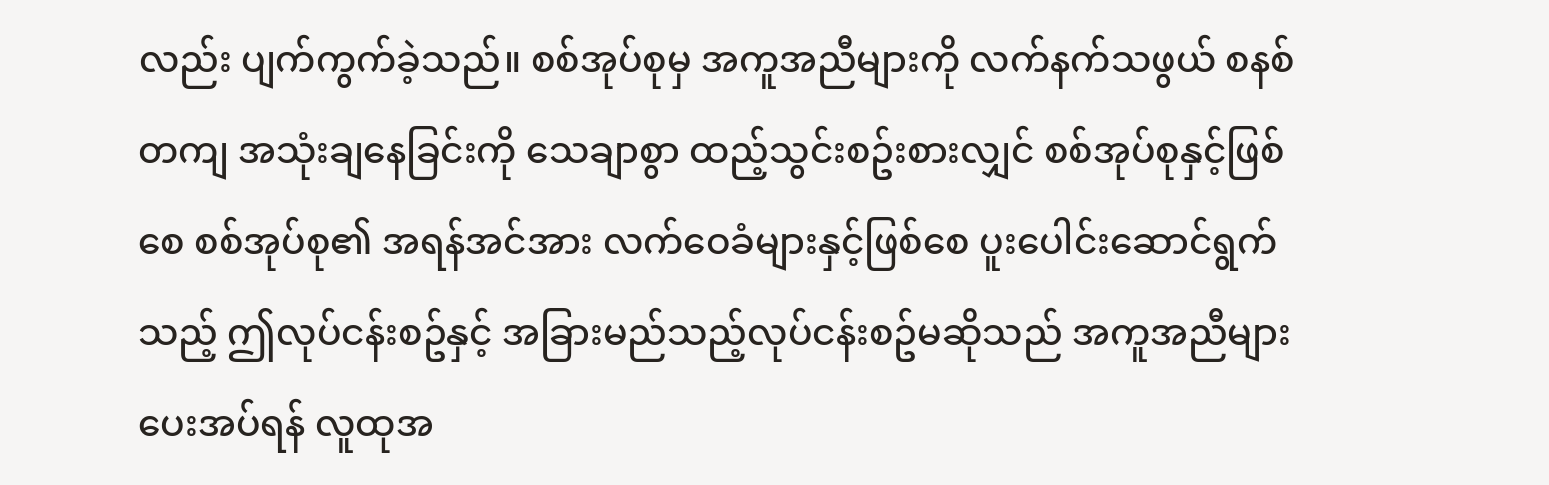လည်း ပျက်ကွက်ခဲ့သည်။ စစ်အုပ်စုမှ အကူအညီများကို လက်နက်သဖွယ် စနစ်တကျ အသုံးချနေခြင်းကို သေချာစွာ ထည့်သွင်းစဥ်းစားလျှင် စစ်အုပ်စုနှင့်ဖြစ်စေ စစ်အုပ်စု၏ အရန်အင်အား လက်ဝေခံများနှင့်ဖြစ်စေ ပူးပေါင်းဆောင်ရွက်သည့် ဤလုပ်ငန်းစဥ်နှင့် အခြားမည်သည့်လုပ်ငန်းစဥ်မဆိုသည် အကူအညီများ ပေးအပ်ရန် လူထုအ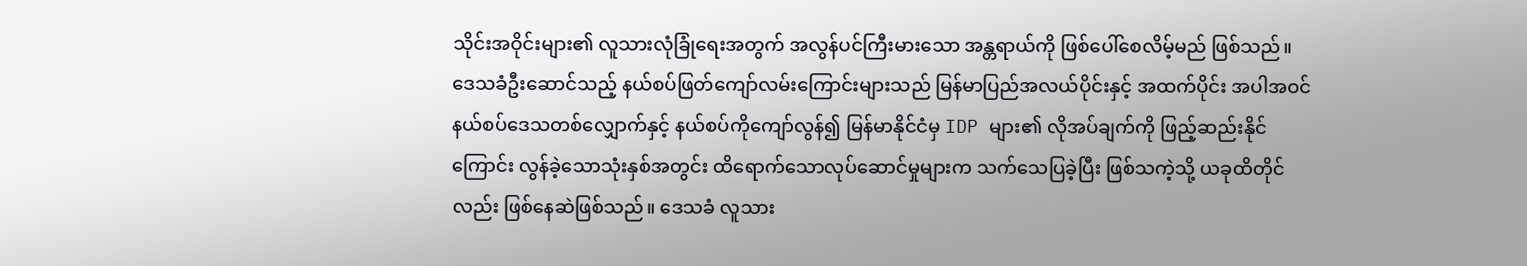သိုင်းအဝိုင်းများ၏ လူသားလုံခြုံရေးအတွက် အလွန်ပင်ကြီးမားသော အန္တရာယ်ကို ဖြစ်ပေါ်စေလိမ့်မည် ဖြစ်သည်။
ဒေသခံဦးဆောင်သည့် နယ်စပ်ဖြတ်ကျော်လမ်းကြောင်းများသည် မြန်မာပြည်အလယ်ပိုင်းနှင့် အထက်ပိုင်း အပါအဝင် နယ်စပ်ဒေသတစ်လျှောက်နှင့် နယ်စပ်ကိုကျော်လွန်၍ မြန်မာနိုင်ငံမှ IDP များ၏ လိုအပ်ချက်ကို ဖြည့်ဆည်းနိုင်ကြောင်း လွန်ခဲ့သောသုံးနှစ်အတွင်း ထိရောက်သောလုပ်ဆောင်မှုများက သက်သေပြခဲ့ပြီး ဖြစ်သကဲ့သို့ ယခုထိတိုင်လည်း ဖြစ်နေဆဲဖြစ်သည်။ ဒေသခံ လူသား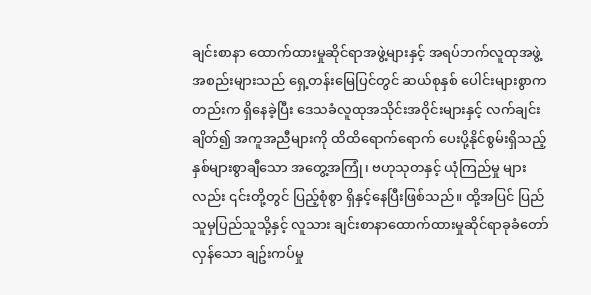ချင်းစာနာ ထောက်ထားမှုဆိုင်ရာအဖွဲ့များနှင့် အရပ်ဘက်လူထုအဖွဲ့အစည်းများသည် ရှေ့တန်းမြေပြင်တွင် ဆယ်စုနှစ် ပေါင်းများစွာကတည်းက ရှိနေခဲ့ပြီး ဒေသခံလူထုအသိုင်းအဝိုင်းများနှင့် လက်ချင်းချိတ်၍ အကူအညီများကို ထိထိရောက်ရောက် ပေးပို့နိုင်စွမ်းရှိသည့် နှစ်များစွာချီသော အတွေ့အကြုံ၊ ဗဟုသုတနှင့် ယုံကြည်မှု များလည်း ၎င်းတို့တွင် ပြည့်စုံစွာ ရှိနှင့်နေပြီးဖြစ်သည်။ ထို့အပြင် ပြည်သူမှပြည်သူသို့နှင့် လူသား ချင်းစာနာထောက်ထားမှုဆိုင်ရာခုခံတော်လှန်သော ချဥ်းကပ်မှု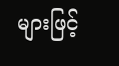များဖြင့်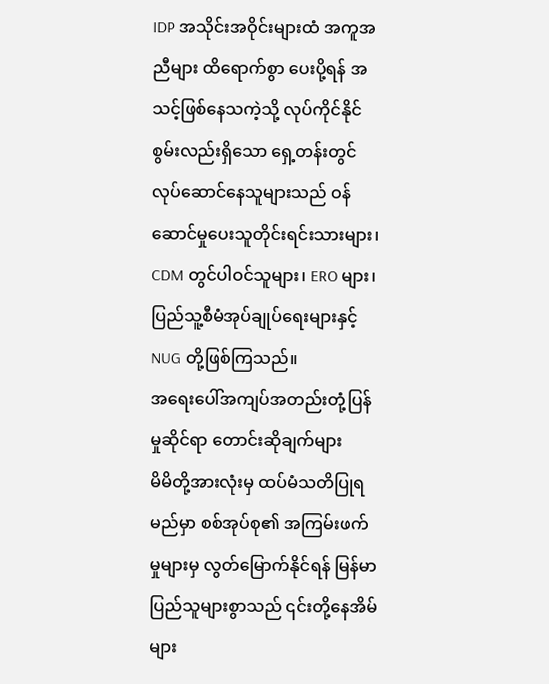IDP အသိုင်းအဝိုင်းများထံ အကူအညီများ ထိရောက်စွာ ပေးပို့ရန် အသင့်ဖြစ်နေသကဲ့သို့ လုပ်ကိုင်နိုင်စွမ်းလည်းရှိသော ရှေ့တန်းတွင် လုပ်ဆောင်နေသူများသည် ဝန်ဆောင်မှုပေးသူတိုင်းရင်းသားများ၊ CDM တွင်ပါဝင်သူများ၊ ERO များ၊ ပြည်သူ့စီမံအုပ်ချုပ်ရေးများနှင့် NUG တို့ဖြစ်ကြသည်။
အရေးပေါ်အကျပ်အတည်းတုံ့ပြန်မှုဆိုင်ရာ တောင်းဆိုချက်များ
မိမိတို့အားလုံးမှ ထပ်မံသတိပြုရမည်မှာ စစ်အုပ်စု၏ အကြမ်းဖက်မှုများမှ လွတ်မြောက်နိုင်ရန် မြန်မာပြည်သူများစွာသည် ၎င်းတို့နေအိမ်များ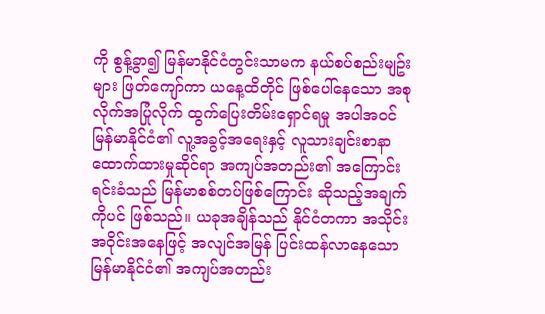ကို စွန့်ခွာ၍ မြန်မာနိုင်ငံတွင်းသာမက နယ်စပ်စည်းမျဥ်းများ ဖြတ်ကျော်ကာ ယနေ့ထိတိုင် ဖြစ်ပေါ်နေသော အစုလိုက်အပြုံလိုက် ထွက်ပြေးတိမ်းရှောင်ရမှု အပါအဝင် မြန်မာနိုင်ငံ၏ လူ့အခွင့်အရေးနှင့် လူသားချင်းစာနာထောက်ထားမှုဆိုင်ရာ အကျပ်အတည်း၏ အကြောင်း ရင်းခံသည် မြန်မာစစ်တပ်ဖြစ်ကြောင်း ဆိုသည့်အချက်ကိုပင် ဖြစ်သည်။ ယခုအချိန်သည် နိုင်ငံတကာ အသိုင်းအဝိုင်းအနေဖြင့် အလျင်အမြန် ပြင်းထန်လာနေသော မြန်မာနိုင်ငံ၏ အကျပ်အတည်း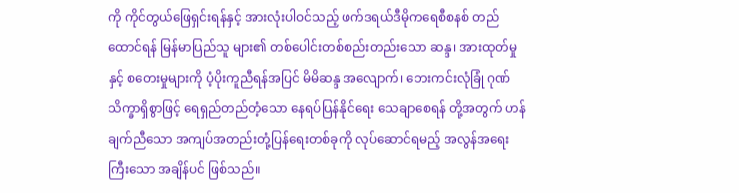ကို ကိုင်တွယ်ဖြေရှင်းရန်နှင့် အားလုံးပါဝင်သည့် ဖက်ဒရယ်ဒီမိုကရေစီစနစ် တည်ထောင်ရန် မြန်မာပြည်သူ များ၏ တစ်ပေါင်းတစ်စည်းတည်းသော ဆန္ဒ၊ အားထုတ်မှုနှင့် စတေးမှုများကို ပံ့ပိုးကူညီရန်အပြင် မိမိဆန္ဒ အလျောက်၊ ဘေးကင်းလုံခြုံ ဂုဏ်သိက္ခာရှိစွာဖြင့် ရေရှည်တည်တံ့သော နေရပ်ပြန်နိုင်ရေး သေချာစေရန် တို့အတွက် ဟန်ချက်ညီသော အကျပ်အတည်းတုံ့ပြန်ရေးတစ်ခုကို လုပ်ဆောင်ရမည့် အလွန်အရေးကြီးသော အချိန်ပင် ဖြစ်သည်။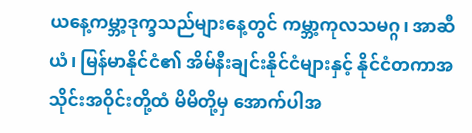ယနေ့ကမ္ဘာ့ဒုက္ခသည်များနေ့တွင် ကမ္ဘာ့ကုလသမဂ္ဂ၊ အာဆီယံ၊ မြန်မာနိုင်ငံ၏ အိမ်နီးချင်းနိုင်ငံများနှင့် နိုင်ငံတကာအသိုင်းအဝိုင်းတို့ထံ မိမိတို့မှ အောက်ပါအ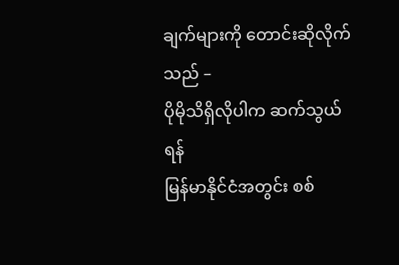ချက်များကို တောင်းဆိုလိုက်သည် –
ပိုမိုသိရှိလိုပါက ဆက်သွယ်ရန်
မြန်မာနိုင်ငံအတွင်း စစ်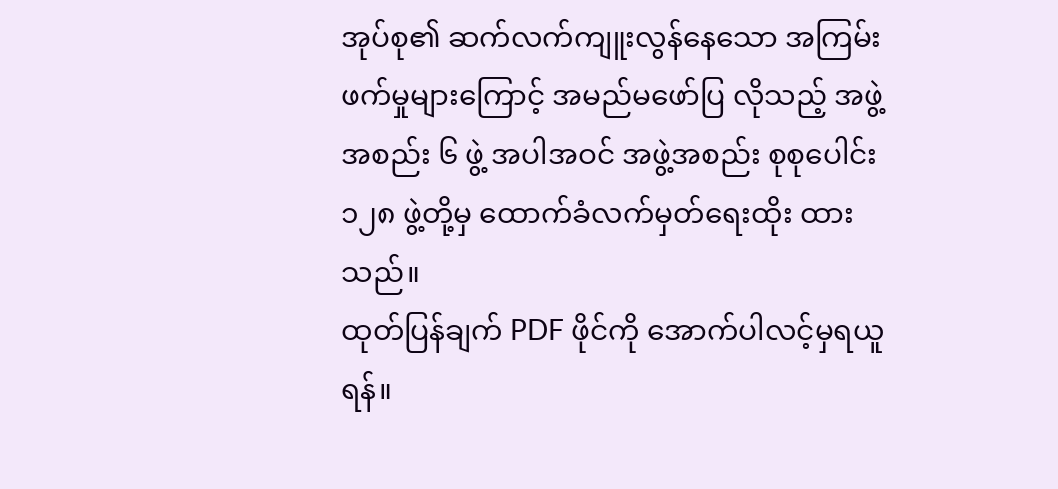အုပ်စု၏ ဆက်လက်ကျူးလွန်နေသော အကြမ်းဖက်မှုများကြောင့် အမည်မဖော်ပြ လိုသည့် အဖွဲ့အစည်း ၆ ဖွဲ့ အပါအဝင် အဖွဲ့အစည်း စုစုပေါင်း ၁၂၈ ဖွဲ့တို့မှ ထောက်ခံလက်မှတ်ရေးထိုး ထားသည်။
ထုတ်ပြန်ချက် PDF ဖိုင်ကို အောက်ပါလင့်မှရယူရန်။